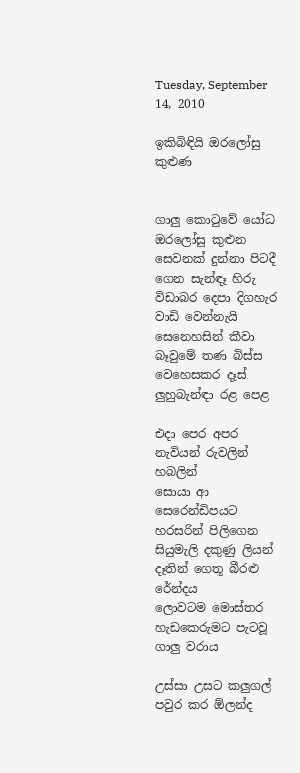Tuesday, September 14, 2010

ඉකිබිඳියි ඔරලෝසු කුළුණ


ගාලු කොටුවේ යෝධ ඔරලෝසු කුළුන
සෙවනක් දුන්නා පිටදී ගෙන සැන්ඳෑ හිරු
විඩාබර දෙපා දිගහැර වාඩි වෙන්නැයි
සෙනෙහසින් කීවා බෑවුමේ තණ බිස්ස
වෙහෙසකර දෑස් ලුහුබැන්ඳා රළ පෙළ

එදා පෙර අපර නැවියන් රුවලින් හබලින්
සොයා ආ සෙරෙන්ඩිපයට හරසරින් පිලිගෙන
සියුමැලි දකුණු ලියන් දෑතින් ගෙතූ බීරළු රේන්දය
ලොවටම මොස්තර හැඩකෙරුමට පැටවූ
ගාලු වරාය

උස්සා උසට කලුගල් පවුර කර ඕලන්ද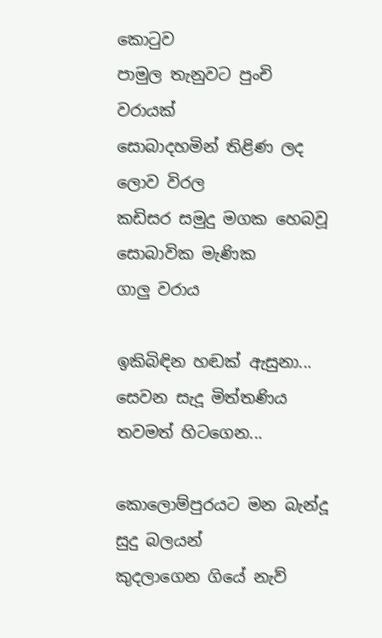කොටුව
පාමුල තැනුවට පුංචි වරායක්
සොබාදහමින් තිළිණ ලද ලොව විරල
කඩිසර සමුදු මගක හෙබවූ සොබාවික මැණික
ගාලු වරාය

ඉකිබිඳින හඬක් ඇසුනා...
සෙවන සැදූ මිත්තණිය තවමත් හිටගෙන...

කොලොම්පුරයට මන බැන්දූ සුදු බලයන්
කුදලාගෙන ගියේ නැව්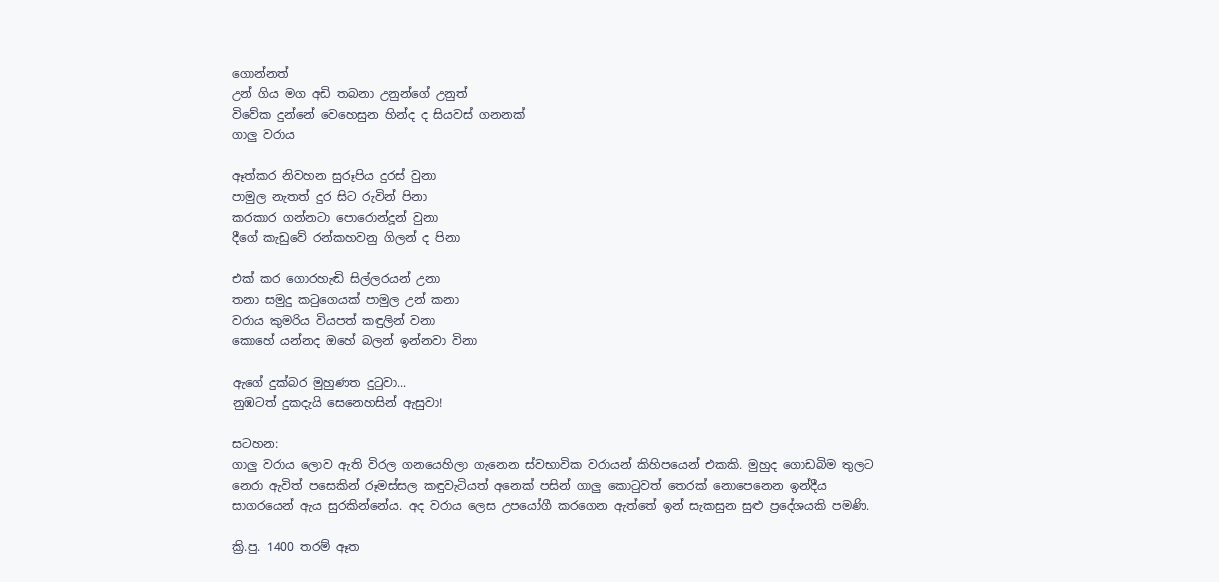ගොන්නත්
උන් ගිය මග අඩි තබනා උනුන්ගේ උනුත්
විවේක දුන්නේ වෙහෙසුන හින්ද ද සියවස් ගනනක්
ගාලු වරාය

ඈත්කර නිවහන සුරූපිය දුරස් වුනා
පාමුල නැතත් දුර සිට රුවින් පිනා
කරකාර ගන්නටා පොරොන්දූන් වුනා
දීගේ කැඩුවේ රන්කහවනු ගිලන් ද පිනා

එක් කර ගොරහැඬි සිල්ලරයන් උනා
තනා සමුදු කටුගෙයක් පාමුල උන් කනා
වරාය කුමරිය වියපත් කඳුලින් වනා
කොහේ යන්නද ඔහේ බලන් ඉන්නවා විනා

ඇගේ දුක්බර මුහුණත දුටුවා...
නුඹටත් දුකදැයි සෙනෙහසින් ඇසුවා!

සටහන:
ගාලු වරාය ලොව ඇති විරල ගනයෙහිලා ගැනෙන ස්වභාවික වරායන් කිහිපයෙන් එකකි. මුහුද ගොඩබිම තුලට නෙරා ඇවිත් පසෙකින් රූමස්සල කඳුවැටියත් අනෙක් පසින් ගාලු කොටුවත් තෙරක් නොපෙනෙන ඉන්දීය සාගරයෙන් ඇය සුරකින්නේය. අද වරාය ලෙස උපයෝගී කරගෙන ඇත්තේ ඉන් සැකසුන සුළු ප්‍රදේශයකි පමණි.

ක්‍රි.පු. 1400 තරම් ඈත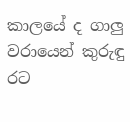කාලයේ ද ගාලු වරායෙන් කුරුඳු රට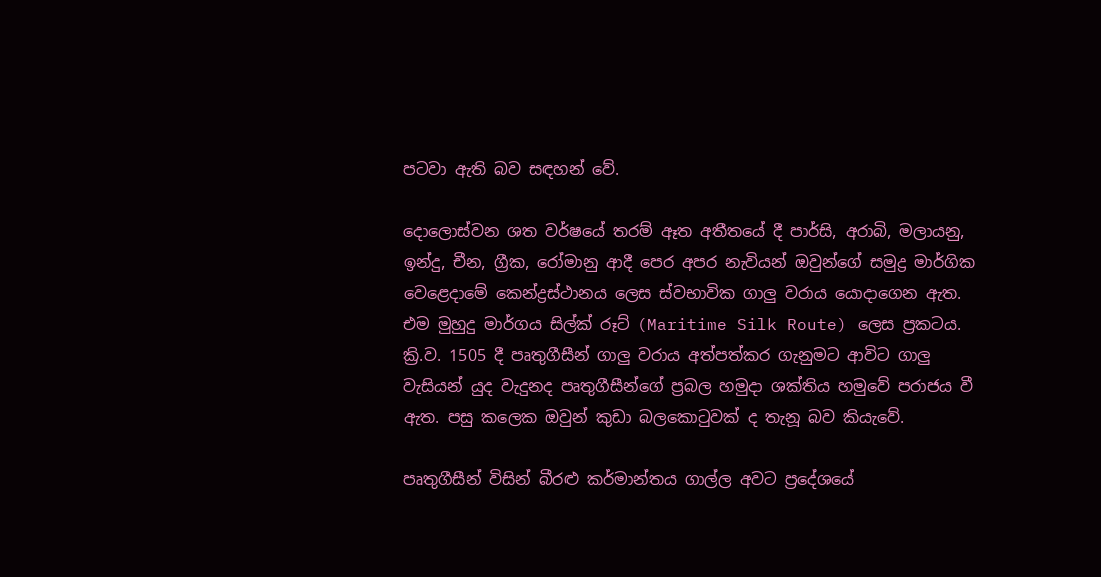පටවා ඇති බව සඳහන් වේ.

දොලොස්වන ශත වර්ෂයේ තරම් ඈත අතීතයේ දී පාර්සි, අරාබි, මලායනු, ඉන්දු, චීන, ග්‍රීක, රෝමානු ආදී පෙර අපර නැවියන් ඔවුන්ගේ සමුද්‍ර මාර්ගික වෙළෙදාමේ කෙන්ද්‍රස්ථානය ලෙස ස්වභාවික ගාලු වරාය යොදාගෙන ඇත. එම මුහුදු මාර්ගය සිල්ක් රූට් (Maritime Silk Route) ලෙස ප්‍රකටය. ක්‍රි.ව. 1505 දී පෘතුගීසීන් ගාලු වරාය අත්පත්කර ගැනුමට ආවිට ගාලු වැසියන් යුද වැදුනද පෘතුගීසීන්ගේ ප්‍රබල හමුදා ශක්තිය හමුවේ පරාජය වී ඇත. පසු කලෙක ඔවුන් කුඩා බලකොටුවක් ද තැනූ බව කියැවේ.

පෘතුගීසීන් විසින් බීරළු කර්මාන්තය ගාල්ල අවට ප්‍රදේශයේ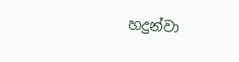හදුන්වා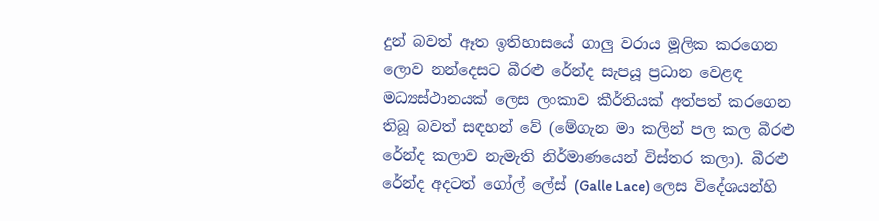දුන් බවත් ඈත ඉතිහාසයේ ගාලු වරාය මූලික කරගෙන ලොව නන්දෙසට බීරළු රේන්ද සැපයූ ප්‍රධාන වෙළඳ මධ්‍යස්ථානයක් ලෙස ලංකාව කීර්තියක් අත්පත් කරගෙන තිබූ බවත් සඳහන් වේ (මේගැන මා කලින් පල කල බීරළු රේන්ද කලාව නැමැති නිර්මාණයෙන් විස්තර කලා). බීරළු රේන්ද අදටත් ගෝල් ලේස් (Galle Lace) ලෙස විදේශයන්හි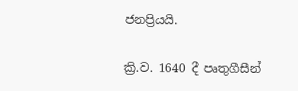ජනප්‍රියයි.

ක්‍රි.ව. 1640 දී පෘතුගීසීන්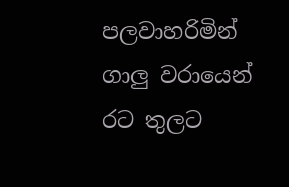පලවාහරිමින් ගාලු වරායෙන් රට තුලට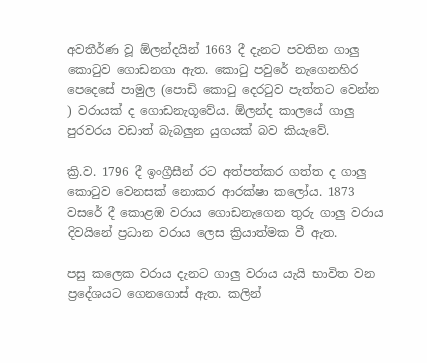අවතීර්ණ වූ ඕලන්දයින් 1663 දී දැනට පවතින ගාලු කොටුව ගොඩනගා ඇත. කොටු පවුරේ නැගෙනහිර පෙදෙසේ පාමුල (පොඩි කොටු දෙරටුව පැත්තට වෙන්න ) වරායක් ද ගොඩනැගූවේය. ඕලන්ද කාලයේ ගාලු පුරවරය වඩාත් බැබලුන යුගයක් බව කියැවේ.

ක්‍රි.ව. 1796 දී ඉංග්‍රීසීන් රට අත්පත්කර ගත්ත ද ගාලු කොටුව වෙනසක් නොකර ආරක්ෂා කලෝය. 1873 වසරේ දී කොළඹ වරාය ගොඩනැගෙන තුරු ගාලු වරාය දිවයිනේ ප්‍රධාන වරාය ලෙස ක්‍රියාත්මක වී ඇත.

පසු කලෙක වරාය දැනට ගාලු වරාය යැයි භාවිත වන ප්‍රදේශයට ගෙනගොස් ඇත. කලින්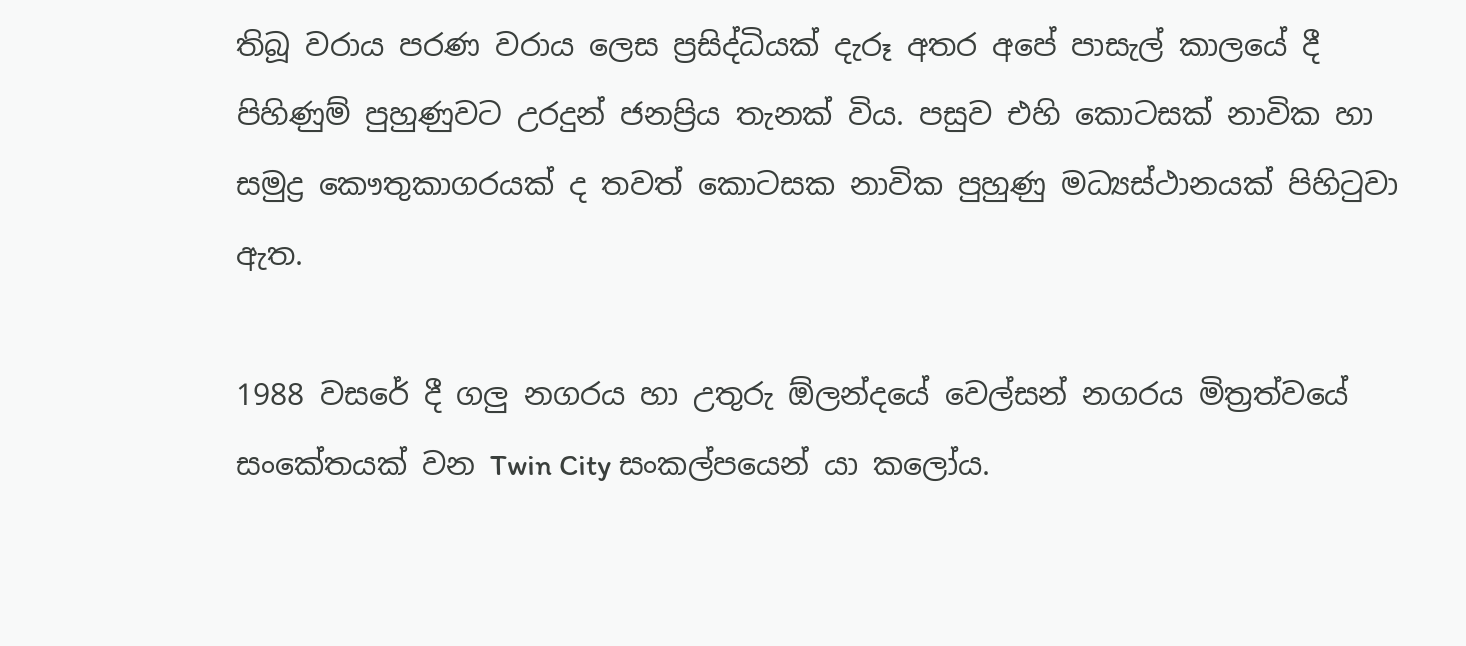තිබූ වරාය පරණ වරාය ලෙස ප්‍රසිද්ධියක් දැරූ අතර අපේ පාසැල් කාලයේ දී පිහිණුම් පුහුණුවට උරදුන් ජනප්‍රිය තැනක් විය. පසුව එහි කොටසක් නාවික හා සමුද්‍ර කෞතුකාගරයක් ද තවත් කොටසක නාවික පුහුණු මධ්‍යස්ථානයක් පිහිටුවා ඇත.

1988 වසරේ දී ගලු නගරය හා උතුරු ඕලන්දයේ වෙල්සන් නගරය මිත්‍රත්වයේ සංකේතයක් වන Twin City සංකල්පයෙන් යා කලෝය.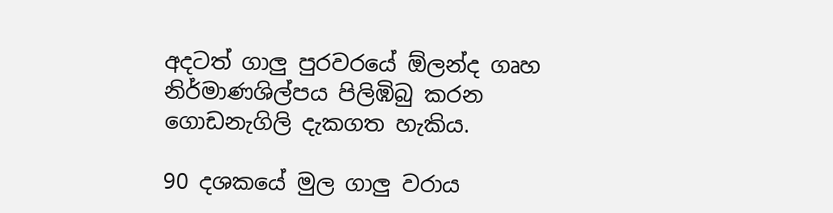අදටත් ගාලු පුරවරයේ ඕලන්ද ගෘහ නිර්මාණශිල්පය පිලිඹිබු කරන ගොඩනැගිලි දැකගත හැකිය.

90 දශකයේ මුල ගාලු වරාය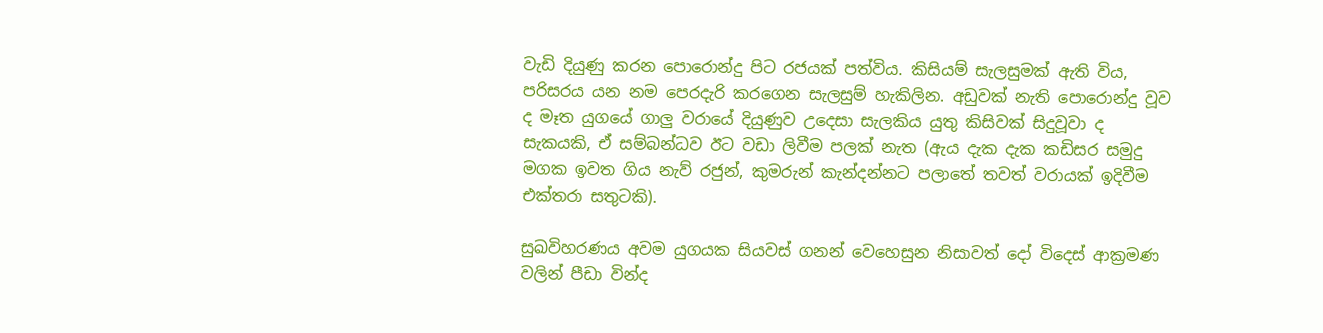වැඩි දියුණු කරන පොරොන්දු පිට රජයක් පත්විය. කිසියම් සැලසුමක් ඇති විය, පරිසරය යන නම පෙරදැරි කරගෙන සැලසුම් හැකිලින. අඩුවක් නැති පොරොන්දු වූව ද මෑත යුගයේ ගාලු වරායේ දි‍යුණුව උදෙසා සැලකිය යුතු කිසිවක් සිදුවූවා ද සැකයකි, ඒ සම්බන්ධව ඊට වඩා ලිවීම පලක් නැත (ඇය දැක දැක කඩිසර සමුදු මගක ඉවත ගිය නැව් රජුන්, කුමරුන් කැන්දන්නට පලාතේ තවත් වරායක් ඉදිවීම එක්තරා සතුටකි).

සුඛවිහරණය අවම යුගයක සියවස් ගනන් වෙහෙසුන නිසාවත් දෝ විදෙස් ආක්‍රමණ වලින් පීඩා වින්ද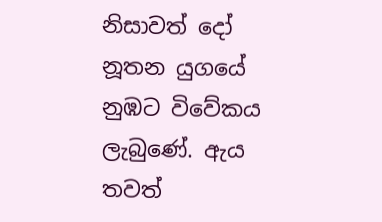නිසාවත් දෝ නූතන යුගයේ නුඹට විවේකය ලැබුණේ. ඇය තවත්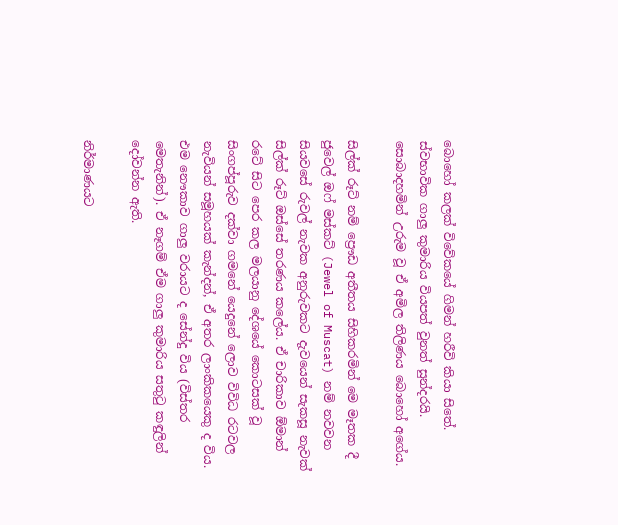බොහෝ කලක් විවේකයේ ගිමන් හරීවි කියා සිතේ. ස්වභාවික ගාලු කුමාරිය වියපත් වුනත් සුන්දරයි. සොබාදහමින් උරුම වූ ඒ අමිල තිලිණය බොහෝ අගේය.

සිල්ක් රූට් නම් ප්‍රෞඩ අතීතය සිහිකරමින් මෙ මෑතක දී ජුවෙල් ඔෆ් මස්කට් (Jewel of Muscat) නම් නවවන සියවසේ රුවල් නැවක අනුරුවකට දැවයෙන් සැකසූ නැවක් සිල්ක් රූට් ඔස්සේ තරණය කලේය. ඒ චාරිකාව ඕමාන් රටේ සිට පෙර කල මලයානු දේශයේ කොටසක් වූ සිංගප්පූරුව දක්වා ගමනේ යෙදුනේ ලොව විවිධ රටවල නැවියන් සමූහයක් කැන්දන්, ඒ අතර ලාංකිකයෙකු ද විය. එම නෞකාව ගාලු වරායට ද සේන්දු විය (විස්තර මෙතැනින්). ඒ නෑගම් ඒම ගාලු කුමාරිය සතුටු කඳුලින් දෝවන්න ඇති.

නිර්මාණයට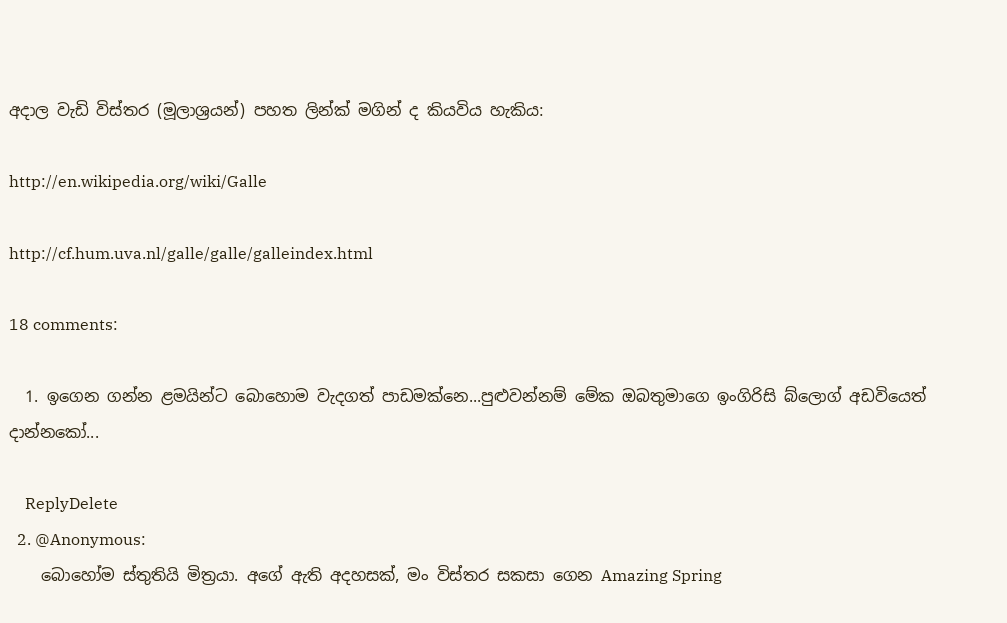අදාල වැඩි විස්තර (මූලාශ්‍රයන්) පහත ලින්ක් මගින් ද කියවිය හැකිය:

http://en.wikipedia.org/wiki/Galle

http://cf.hum.uva.nl/galle/galle/galleindex.html

18 comments:

  1. ඉගෙන ගන්න ළමයින්ට බොහොම වැදගත් පාඩමක්නෙ...පුළුවන්නම් මේක ඔබතුමාගෙ ඉංගිරිසි බ්ලොග් අඩවියෙත් දාන්නකෝ...

    ReplyDelete
  2. @Anonymous:
    බොහෝම ස්තුතියි මිත්‍රයා. අගේ ඇති අදහසක්, මං විස්තර සකසා ගෙන Amazing Spring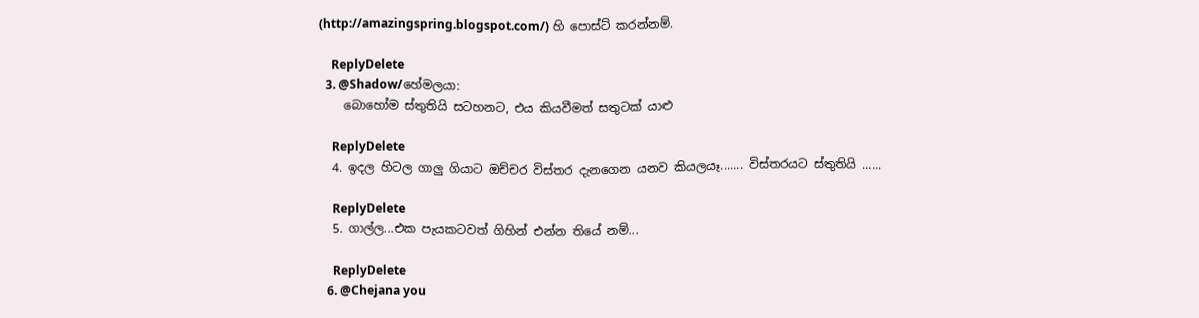(http://amazingspring.blogspot.com/) හි පොස්ට් කරන්නම්.

    ReplyDelete
  3. @Shadow/හේමලයා:
    බොහෝම ස්තුතියි සටහනට, එය කියවීමත් සතුටක් යාළු

    ReplyDelete
  4. ඉදල හිටල ගාලු ගියාට ඔච්චර විස්තර දැනගෙන යනව කියලයෑ....... විස්තරයට ස්තුතියි ......

    ReplyDelete
  5. ගාල්ල...එක පැයකටවත් ගිහින් එන්න තියේ නම්...

    ReplyDelete
  6. @Chejana you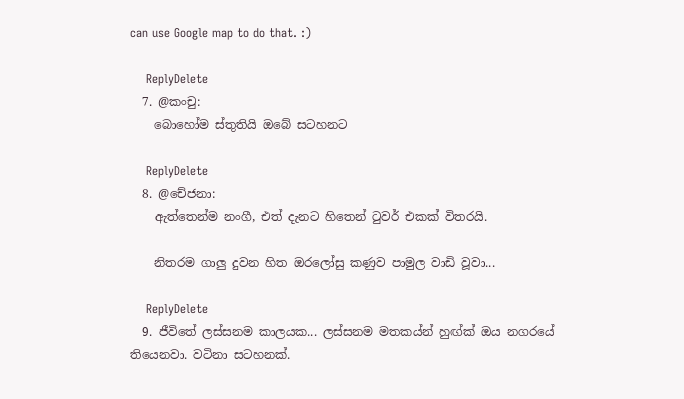can use Google map to do that. :)

    ReplyDelete
  7. @කංචු:
    බොහෝම ස්තුතියි ඔබේ සටහනට

    ReplyDelete
  8. @චේජනා:
    ඇත්තෙන්ම නංගී, එත් දැනට හිතෙන් ටුවර් එකක් විතරයි.

    නිතරම ගාලු දුවන හිත ඔරලෝසු කණුව පාමුල වාඩි වූවා...

    ReplyDelete
  9. ජීවිතේ ලස්සනම කාලයක... ලස්සනම මතකය්න් හුඟ්ක් ඔය නගරයේ තියෙනවා. වටිනා සටහනක්.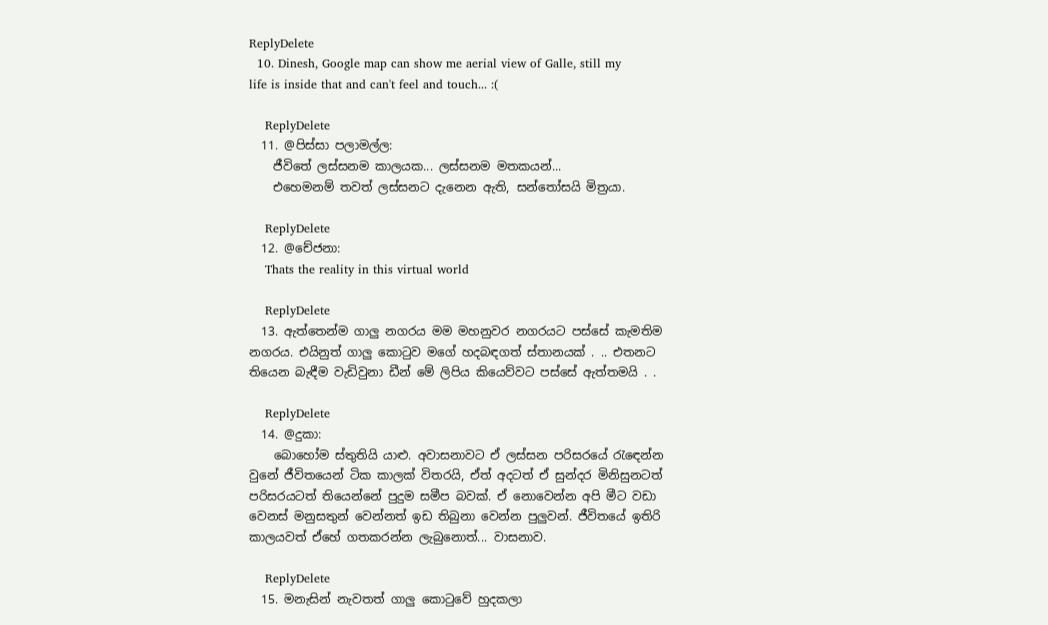ReplyDelete
  10. Dinesh, Google map can show me aerial view of Galle, still my life is inside that and can't feel and touch... :(

    ReplyDelete
  11. @පිස්සා පලාමල්ල:
    ජීවිතේ ලස්සනම කාලයක... ලස්සනම මතකයන්...
    එහෙමනම් තවත් ලස්සනට දැනෙන ඇති, සන්තෝසයි මිත්‍රයා.

    ReplyDelete
  12. @චේජනා:
    Thats the reality in this virtual world

    ReplyDelete
  13. ඇත්තෙන්ම ගාලු නගරය මම මහනුවර නගරයට පස්සේ කැමතිම නගරය. එයිනුත් ගාලු කොටුව මගේ හදබඳගත් ස්තානයක් . .. එතනට තියෙන බැඳීම වැඩිවුනා ඩීන් මේ ලිපිය කියෙව්වට පස්සේ ඇත්තමයි . .

    ReplyDelete
  14. @දුකා:
    බොහෝම ස්තුතියි යාළු. අවාසනාවට ඒ ලස්සන පරිසරයේ රැඳෙන්න වුනේ ජීවිතයෙන් ටික කාලක් විතරයි, ඒත් අදටත් ඒ සුන්දර මිනිසුනටත් පරිසරයටත් තියෙන්නේ පුදුම සමීප බවක්. ඒ නොවෙන්න අපි මීට වඩා වෙනස් මනුසතුන් වෙන්නත් ඉඩ තිබුනා වෙන්න පුලුවන්. ජීවිතයේ ඉතිරි කාලයවත් ඒහේ ගතකරන්න ලැබුනොත්... වාසනාව.

    ReplyDelete
  15. මනැසින් නැවතත් ගාලු කොටුවේ හුදකලා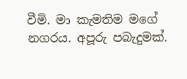වීමි. මා කැමතිම මගේ නගරය. අපූරු පබැදුමක්.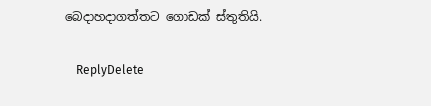බෙදාහදාගත්තට ගොඩක් ස්තුතියි.

    ReplyDelete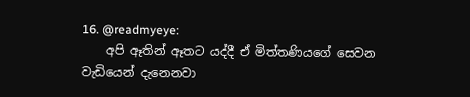16. @readmyeye:
    අපි ඈතින් ඈතට යද්දී ඒ මිත්තණියගේ සෙවන වැඩියෙන් දැනෙනවා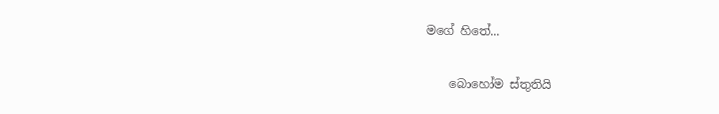මගේ හිතේ...

    බොහෝම ස්තුතියි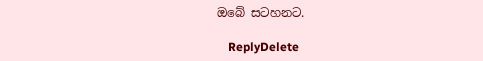ඔබේ සටහනට.

    ReplyDelete